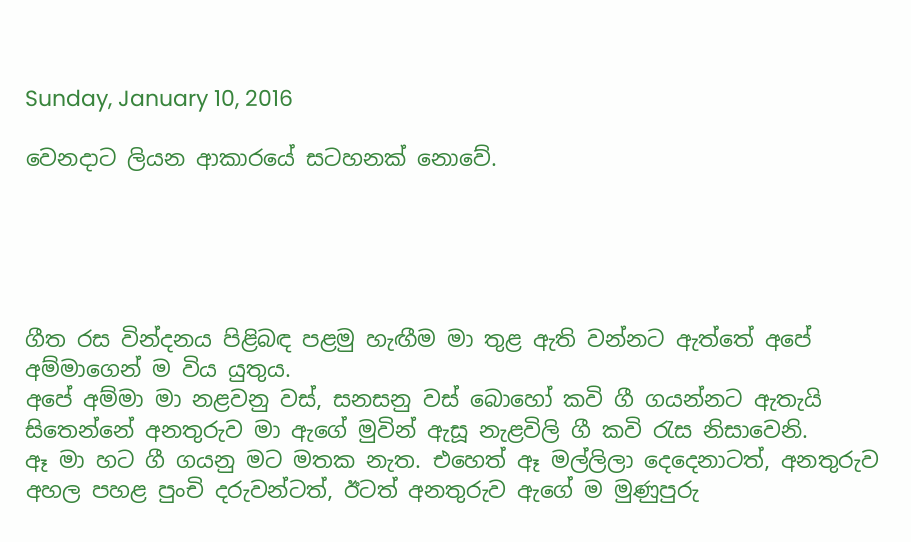Sunday, January 10, 2016

වෙනදාට ලියන ආකාරයේ සටහනක් නොවේ.





ගීත රස වින්දනය පිළිබඳ පළමු හැඟීම මා තුළ ඇති වන්නට ඇත්තේ අපේ අම්මාගෙන් ම විය යුතුය.
අපේ අම්මා මා නළවනු වස්, සනසනු වස් බොහෝ කවි ගී ගයන්නට ඇතැයි සිතෙන්නේ අනතුරුව මා ඇගේ මුවින් ඇසූ නැළවිලි ගී කවි රැස නිසාවෙනි.
ඈ මා හට ගී ගයනු මට මතක නැත. එහෙත් ඈ මල්ලිලා දෙදෙනාටත්, අනතුරුව අහල පහළ පුංචි දරුවන්ටත්, ඊටත් අනතුරුව ඇගේ ම මුණුපුරු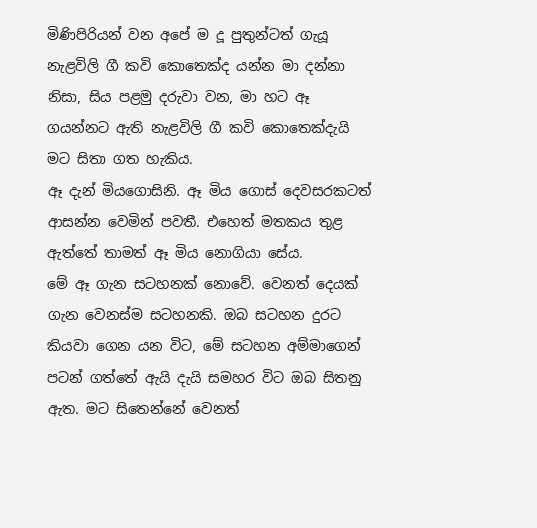මිණිපිරියන් වන අපේ ම දූ පුතුන්ටත් ගැයූ නැළවිලි ගී කවි කොතෙක්ද යන්න මා දන්නා නිසා, සිය පළමු දරුවා වන, මා හට ඈ ගයන්නට ඇති නැළවිලි ගී කවි කොතෙක්දැයි මට සිතා ගත හැකිය.
ඈ දැන් මියගොසිනි. ඈ මිය ගොස් දෙවසරකටත් ආසන්න වෙමින් පවතී. එහෙත් මතකය තුළ ඇත්තේ තාමත් ඈ මිය නොගියා සේය.
මේ ඈ ගැන සටහනක් නොවේ. වෙනත් දෙයක් ගැන වෙනස්ම සටහනකි. ඔබ සටහන දුරට කියවා ගෙන යන විට, මේ සටහන අම්මාගෙන් පටන් ගත්තේ ඇයි දැයි සමහර විට ඔබ සිතනු ඇත. මට සිතෙන්නේ වෙනත්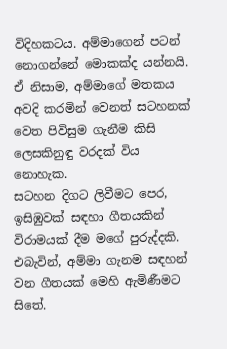විදිහකටය. අම්මාගෙන් පටන් නොගන්නේ මොකක්ද යන්නයි. ඒ නිසාම, අම්මාගේ මතකය අවදි කරමින් වෙනත් සටහනක් වෙත පිවිසුම ගැනීම කිසි ලෙසකිනුඳු වරදක් විය නොහැක.
සටහන දිගට ලිවීමට පෙර, ඉසිඹුවක් සඳහා ගීතයකින් විරාමයක් දීම මගේ පුරුද්දකි. එබැවින්, අම්මා ගැනම සඳහන් වන ගීතයක් මෙහි ඇමිණීමට සිතේ.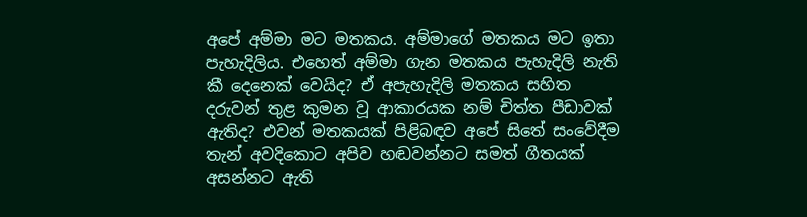අපේ අම්මා මට මතකය. අම්මාගේ මතකය මට ඉතා පැහැදිලිය. එහෙත් අම්මා ගැන මතකය පැහැදිලි නැති කී දෙනෙක් වෙයිද? ඒ අපැහැදිලි මතකය සහිත දරුවන් තුළ කුමන වූ ආකාරයක නම් චිත්ත පීඩාවක් ඇතිද? එවන් මතකයක් පිළිබඳව අපේ සිතේ සංවේදීම තැන් අවදිකොට අපිව හඬවන්නට සමත් ගීතයක් අසන්නට ඇති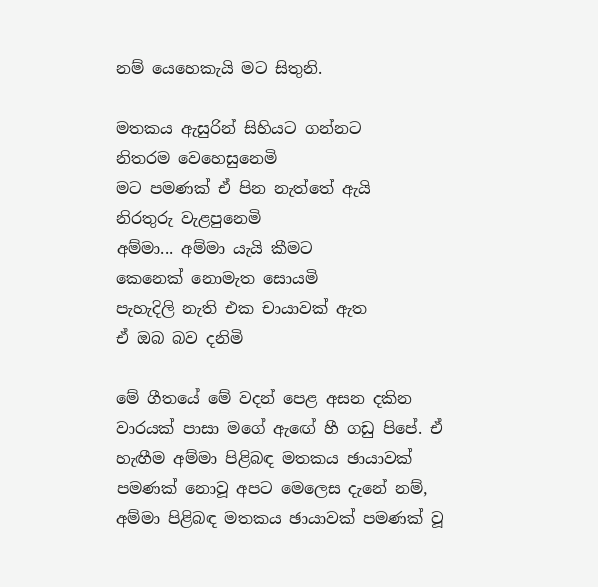නම් යෙහෙකැයි මට සිතුනි.

මතකය ඇසුරින් සිහියට ගන්නට
නිතරම වෙහෙසුනෙමි
මට පමණක් ඒ පින නැත්තේ ඇයි
නිරතුරු වැළපුනෙමි
අම්මා... අම්මා යැයි කීමට
කෙනෙක් නොමැත සොයමි
පැහැදිලි නැති එක චායාවක් ඇත
ඒ ඔබ බව දනිමි

මේ ගීතයේ මේ වදන් පෙළ අසන දකින වාරයක් පාසා මගේ ඇඟේ හී ගඩු පිපේ. ඒ හැඟීම අම්මා පිළිබඳ මතකය ඡායාවක් පමණක් නොවූ අපට මෙලෙස දැනේ නම්, අම්මා පිළිබඳ මතකය ඡායාවක් පමණක් වූ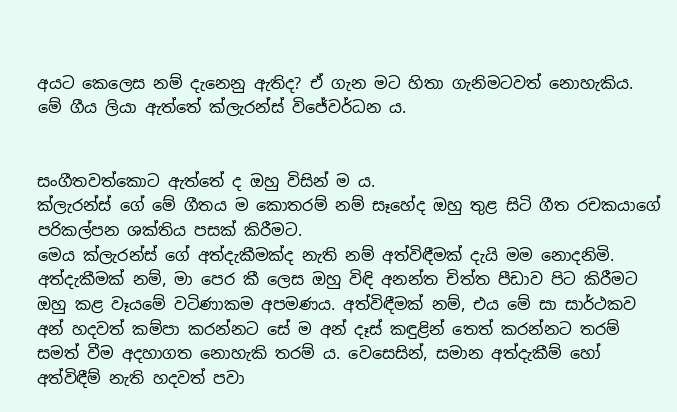අයට කෙලෙස නම් දැනෙනු ඇතිද? ඒ ගැන මට හිතා ගැනිමටවත් නොහැකිය.
මේ ගීය ලියා ඇත්තේ ක්ලැරන්ස් විජේවර්ධන ය.


සංගීතවත්කොට ඇත්තේ ද ඔහු විසින් ම ය.
ක්ලැරන්ස් ගේ මේ ගීතය ම කොතරම් නම් සෑහේද ඔහු තුළ සිටි ගීත රචකයාගේ  පරිකල්පන ශක්තිය පසක් කිරීමට.
මෙය ක්ලැරන්ස් ගේ අත්දැකීමක්ද නැති නම් අත්විඳීමක් දැයි මම නොදනිමි. අත්දැකීමක් නම්, මා පෙර කී ලෙස ඔහු විඳි අනන්ත චිත්ත පීඩාව පිට කිරීමට ඔහු කළ වෑයමේ වටිණාකම අපමණය. අත්විඳීමක් නම්, එය මේ සා සාර්ථකව අන් හදවත් කම්පා කරන්නට සේ ම අන් දෑස් කඳුළින් තෙත් කරන්නට තරම් සමත් වීම අදහාගත නොහැකි තරම් ය. වෙසෙසින්, සමාන අත්දැකීම් හෝ අත්විඳීම් නැති හදවත් පවා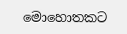මොහොතකට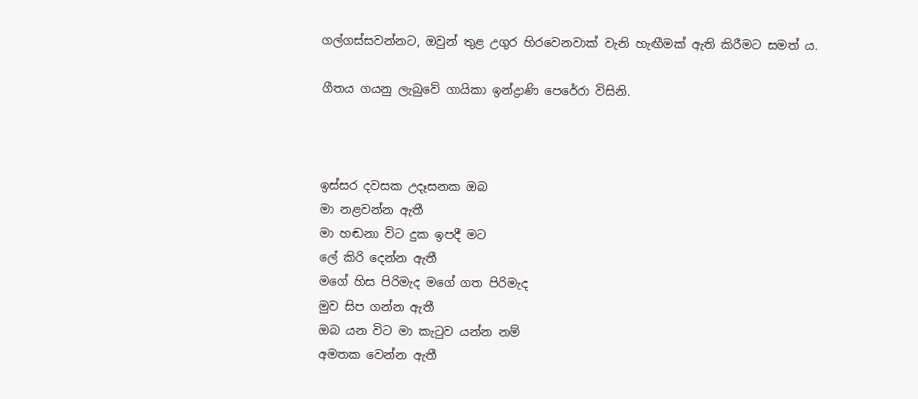ගල්ගස්සවන්නට, ඔවුන් තුළ උගුර හිරවෙනවාක් වැනි හැඟීමක් ඇති කිරීමට සමත් ය.

ගීතය ගයනු ලැබුවේ ගායිකා ඉන්ද්‍රාණි පෙරේරා විසිනි.



ඉස්සර දවසක උදෑසනක ඔබ
මා නළවන්න ඇතී
මා හඬනා විට දුක ඉපදී මට
ලේ කිරි දෙන්න ඇතී
මගේ හිස පිරිමැද මගේ ගත පිරිමැද
මුව සිප ගන්න ඇතී
ඔබ යන විට මා කැටුව යන්න නම්
අමතක වෙන්න ඇතී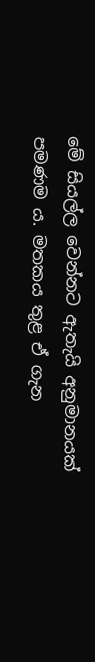මේ සියල්ල වෙන්නට ඇතැයි අනුමානයක් පමණම ය. මතකය තුළ ඒ ගැන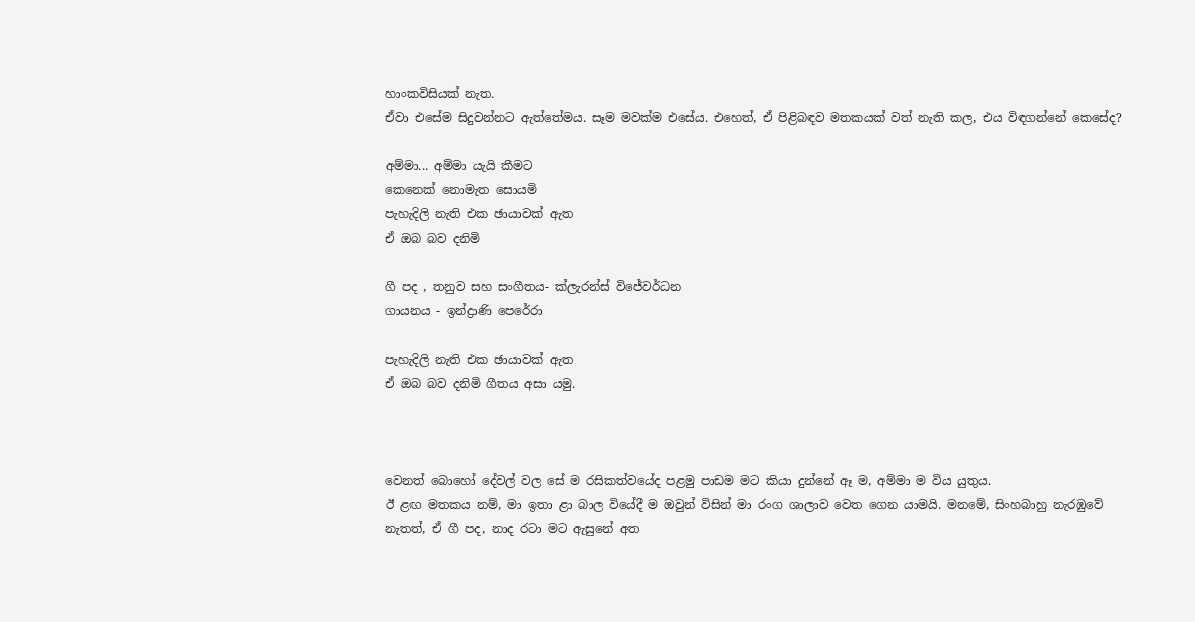හාංකවිසියක් නැත.
ඒවා එසේම සිදුවන්නට ඇත්තේමය. සෑම මවක්ම එසේය. එහෙත්, ඒ පිළිබඳව මතකයක් වත් නැති කල, එය විඳගන්නේ කෙසේද?

අම්මා... අම්මා යැයි කීමට
කෙනෙක් නොමැත සොයමි
පැහැදිලි නැති එක ඡායාවක් ඇත
ඒ ඔබ බව දනිමි

ගී පද , තනුව සහ සංගීතය- ක්ලැරන්ස් විජේවර්ධන
ගායනය - ඉන්ද්‍රාණි පෙරේරා

පැහැදිලි නැති එක ඡායාවක් ඇත
ඒ ඔබ බව දනිමි ගීතය අසා යමු.



වෙනත් බොහෝ දේවල් වල සේ ම රසිකත්වයේද පළමු පාඩම මට කියා දුන්නේ ඈ ම, අම්මා ම විය යුතුය.
ඊ ළඟ මතකය නම්, මා ඉතා ළා බාල වියේදී ම ඔවුන් විසින් මා රංග ශාලාව වෙත ගෙන යාමයි. මනමේ, සිංහබාහු නැරඹුවේ නැතත්, ඒ ගී පද, නාද රටා මට ඇසුනේ අත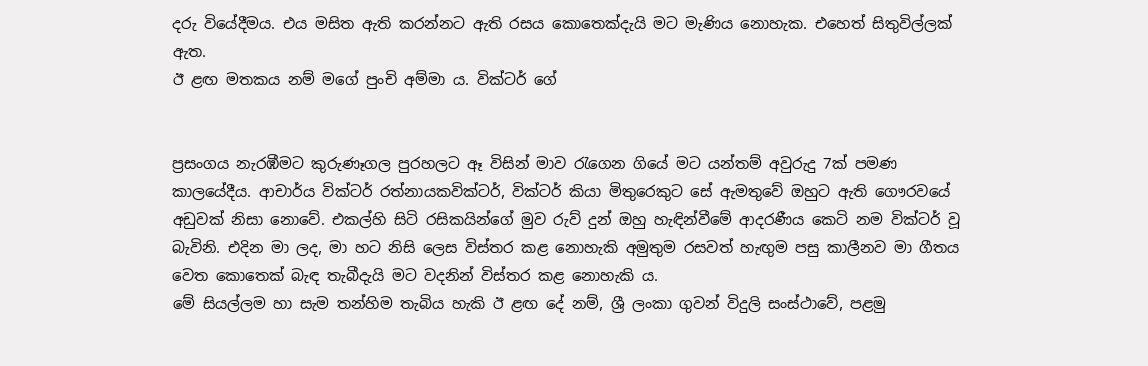දරු වියේදීමය. එය මසිත ඇති කරන්නට ඇති රසය කොතෙක්දැයි මට මැණිය නොහැක. එහෙත් සිතුවිල්ලක් ඇත.
ඊ ළඟ මතකය නම් මගේ පුංචි අම්මා ය. වික්ටර් ගේ


ප්‍රසංගය නැරඹීමට කුරුණෑගල පුරහලට ඈ විසින් මාව රැගෙන ගියේ මට යන්තම් අවුරුදු 7ක් පමණ කාලයේදීය. ආචාර්ය වික්ටර් රත්නායකවික්ටර්, වික්ටර් කියා මිතුරෙකුට සේ ඇමතුවේ ඔහුට ඇති ගෞරවයේ අඩුවක් නිසා නොවේ. එකල්හි සිටි රසිකයින්ගේ මුව රුව් දුන් ඔහු හැඳින්වීමේ ආදරණීය කෙටි නම වික්ටර් වූ බැවිනි. එදින මා ලද, මා හට නිසි ලෙස විස්තර කළ නොහැකි අමුතුම රසවත් හැඟුම පසු කාලීනව මා ගීතය වෙත කොතෙක් බැඳ තැබීදැයි මට වදනින් විස්තර කළ නොහැකි ය.
මේ සියල්ලම හා සැම තන්හිම තැබිය හැකි ඊ ළඟ දේ නම්, ශ්‍රී ලංකා ගුවන් විදුලි සංස්ථාවේ, පළමු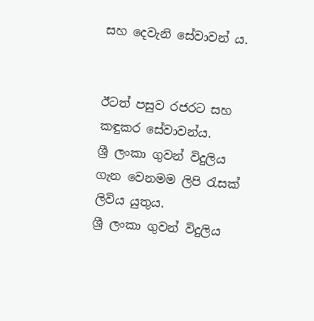සහ දෙවැනි සේවාවන් ය.


ඊටත් පසුව රජරට සහ කඳුකර සේවාවන්ය.
ශ්‍රී ලංකා ගුවන් විදුලිය ගැන වෙනමම ලිපි රැසක් ලිවිය යුතුය.
ශ්‍රී ලංකා ගුවන් විදුලිය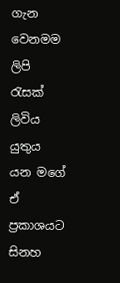ගැන වෙනමම ලිපි රැසක් ලිවිය යුතුය යන මගේ ඒ ප්‍රකාශයට සිනහ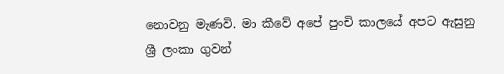නොවනු මැණවි. මා කීවේ අපේ පුංචි කාලයේ අපට ඇසුනු ශ්‍රී ලංකා ගුවන්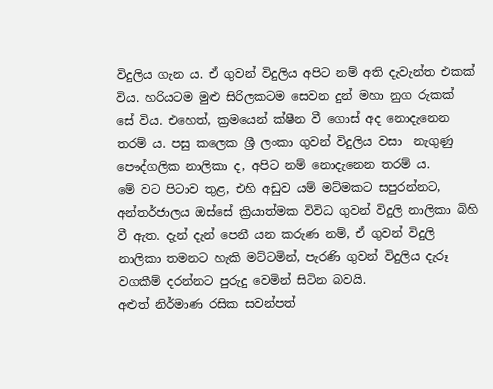විදුලිය ගැන ය. ඒ ගුවන් විදුලිය අපිට නම් අති දැවැන්ත එකක් විය. හරියටම මුළු සිරිලකටම සෙවන දුන් මහා නුග රුකක් සේ විය. එහෙත්, ක්‍රමයෙන් ක්ෂීන වී ගොස් අද නොදැනෙන තරම් ය. පසු කලෙක ශ්‍රී ලංකා ගුවන් විදුලිය වසා  නැගුණු පෞද්ගලික නාලිකා ද, අපිට නම් නොදැනෙන තරම් ය.
මේ වට පිටාව තුළ, එහි අඩුව යම් මට්මකට සපුරන්නට, අන්තර්ජාලය ඔස්සේ ක්‍රියාත්මක විවිධ ගුවන් විදුලි නාලිකා බිහි වී ඇත. දැන් දැන් පෙනී යන කරුණ නම්, ඒ ගුවන් විදුලි නාලිකා තමනට හැකි මට්ටමින්, පැරණි ගුවන් විදුලිය දැරූ වගකීම් දරන්නට පුරුදු වෙමින් සිටින බවයි.
අළුත් නිර්මාණ රසික සවන්පත්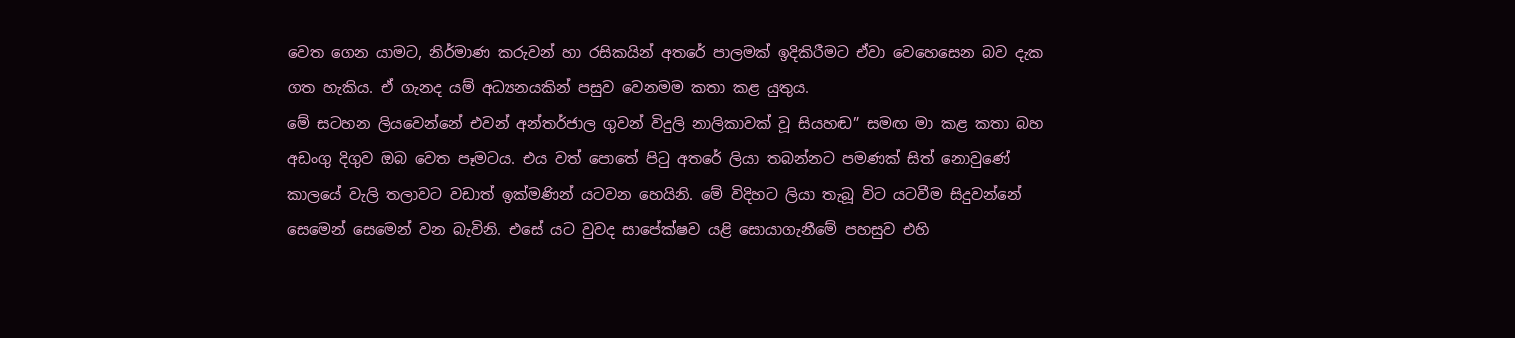වෙත ගෙන යාමට, නිර්මාණ කරුවන් හා රසිකයින් අතරේ පාලමක් ඉදිකිරීමට ඒවා වෙහෙසෙන බව දැක ගත හැකිය. ඒ ගැනද යම් අධ්‍යනයකින් පසුව වෙනමම කතා කළ යුතුය.
මේ සටහන ලියවෙන්නේ එවන් අන්තර්ජාල ගුවන් විදුලි නාලිකාවක් වූ සියහඬ” සමඟ මා කළ කතා බහ අඩංගු දිගුව ඔබ වෙත පෑමටය. එය වත් පොතේ පිටු අතරේ ලියා තබන්නට පමණක් සිත් නොවුණේ කාලයේ වැලි තලාවට වඩාත් ඉක්මණින් යටවන හෙයිනි. මේ විදිහට ලියා තැබූ විට යටවීම සිදුවන්නේ සෙමෙන් සෙමෙන් වන බැවිනි. එසේ යට වුවද සාපේක්ෂව යළි සොයාගැනීමේ පහසුව එහි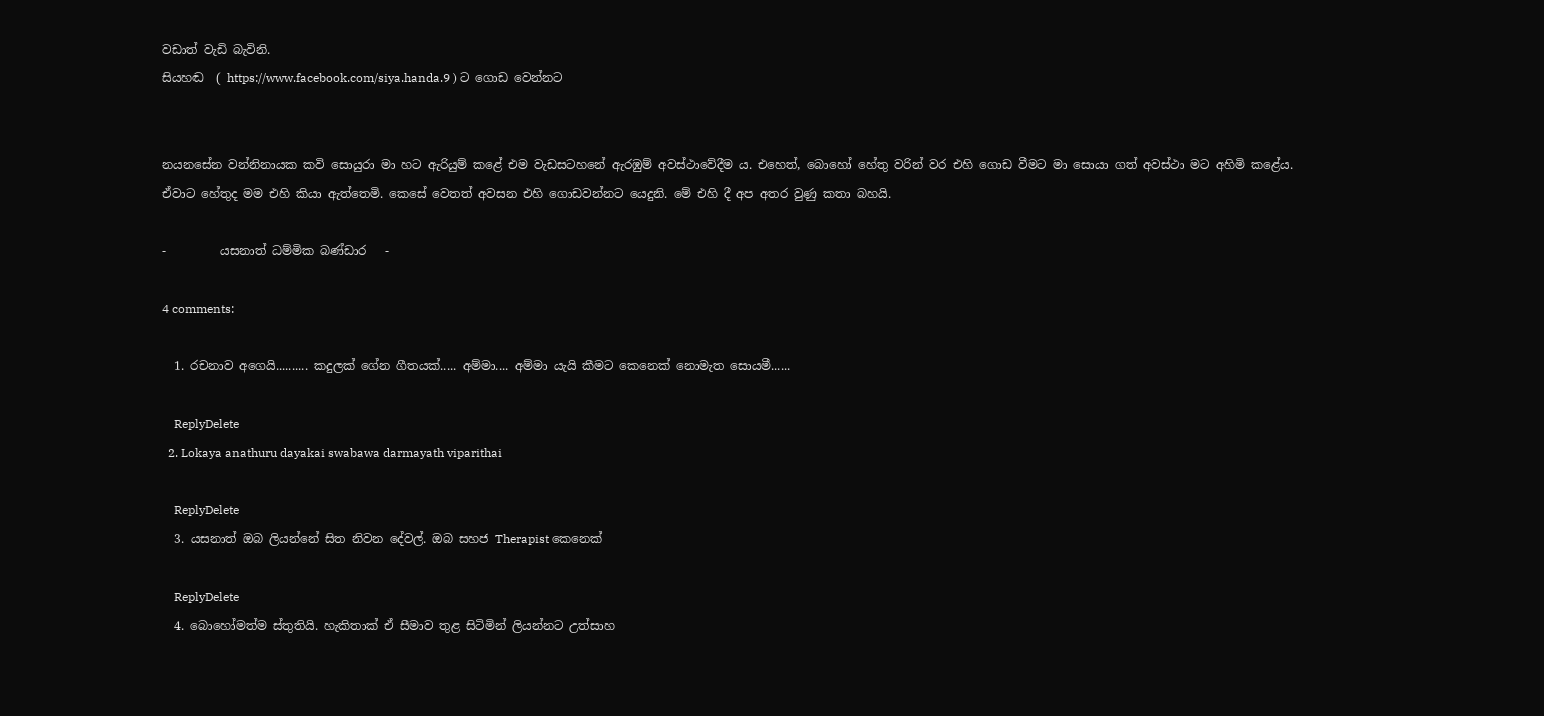වඩාත් වැඩි බැවිනි.
සියහඬ  ( https://www.facebook.com/siya.handa.9 ) ට ගොඩ වෙන්නට


නයනසේන වන්නිනායක කවි සොයුරා මා හට ඇරියුම් කළේ එම වැඩසටහනේ ඇරඹුම් අවස්ථාවේදීම ය. එහෙත්, බොහෝ හේතු වරින් වර එහි ගොඩ වීමට මා සොයා ගත් අවස්ථා මට අහිමි කළේය. ඒවාට හේතුද මම එහි කියා ඇත්තෙමි. කෙසේ වෙතත් අවසන එහි ගොඩවන්නට යෙදුනි. මේ එහි දී අප අතර වුණු කතා බහයි.

-         යසනාත් ධම්මික බණ්ඩාර   -

4 comments:

  1. රචනාව අගෙයි.......... කදුලක් ගේන ගීතයක්..... අම්මා.... අම්මා යැයි කීමට කෙනෙක් නොමැත සොයමී......

    ReplyDelete
  2. Lokaya anathuru dayakai swabawa darmayath viparithai

    ReplyDelete
  3. යසනාත් ඔබ ලියන්නේ සිත නිවන දේවල්. ඔබ සහජ Therapist කෙනෙක්

    ReplyDelete
  4. බොහෝමත්ම ස්තුතියි. හැකිතාක් ඒ සීමාව තුළ සිටිමින් ලියන්නට උත්සාහ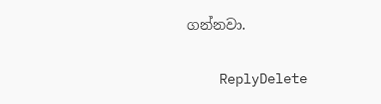ගන්නවා.

    ReplyDelete